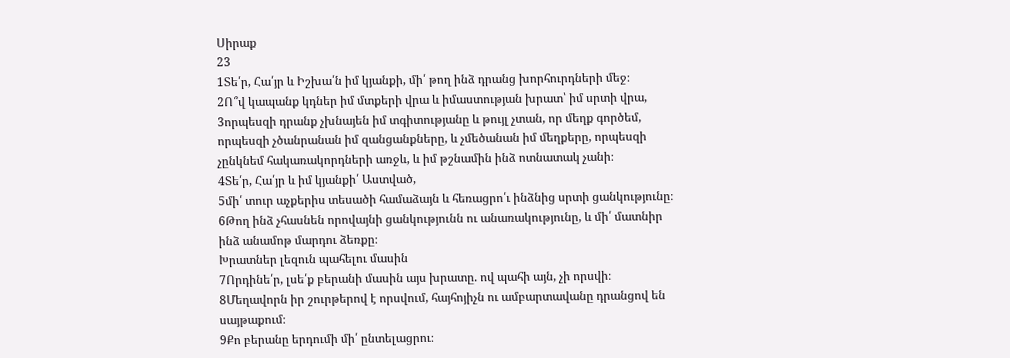Սիրաք
23
1Տե՛ր, Հա՛յր և Իշխա՛ն իմ կյանքի, մի՛ թող ինձ դրանց խորհուրդների մեջ։
2Ո՞վ կապանք կդներ իմ մտքերի վրա և իմաստության խրատ՝ իմ սրտի վրա,
3որպեսզի դրանք չխնայեն իմ տգիտությանը և թույլ չտան, որ մեղք գործեմ, որպեսզի չծանրանան իմ զանցանքները, և չմեծանան իմ մեղքերը, որպեսզի չընկնեմ հակառակորդների առջև, և իմ թշնամին ինձ ոտնատակ չանի։
4Տե՛ր, Հա՛յր և իմ կյանքի՛ Աստված,
5մի՛ տուր աչքերիս տեսածի համաձայն և հեռացրո՛ւ ինձնից սրտի ցանկությունը։
6Թող ինձ չհասնեն որովայնի ցանկությունն ու անառակությունը, և մի՛ մատնիր ինձ անամոթ մարդու ձեռքը։
Խրատներ լեզուն պահելու մասին
7Որդինե՛ր, լսե՛ք բերանի մասին այս խրատը. ով պահի այն, չի որսվի։
8Մեղավորն իր շուրթերով է որսվում, հայհոյիչն ու ամբարտավանը դրանցով են սայթաքում։
9Քո բերանը երդումի մի՛ ընտելացրու։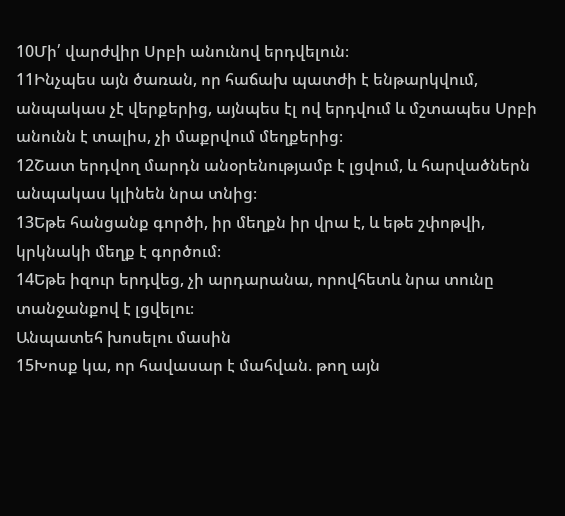10Մի՛ վարժվիր Սրբի անունով երդվելուն։
11Ինչպես այն ծառան, որ հաճախ պատժի է ենթարկվում, անպակաս չէ վերքերից, այնպես էլ ով երդվում և մշտապես Սրբի անունն է տալիս, չի մաքրվում մեղքերից։
12Շատ երդվող մարդն անօրենությամբ է լցվում, և հարվածներն անպակաս կլինեն նրա տնից։
13Եթե հանցանք գործի, իր մեղքն իր վրա է, և եթե շփոթվի, կրկնակի մեղք է գործում։
14Եթե իզուր երդվեց, չի արդարանա, որովհետև նրա տունը տանջանքով է լցվելու։
Անպատեհ խոսելու մասին
15Խոսք կա, որ հավասար է մահվան. թող այն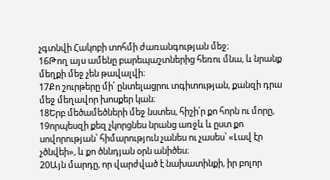չգտնվի Հակոբի տոհմի ժառանգության մեջ։
16Թող այս ամենը բարեպաշտներից հեռու մնա, և նրանք մեղքի մեջ չեն թավալվի։
17Քո շուրթերը մի՛ ընտելացրու տգիտության, քանզի դրա մեջ մեղավոր խոսքեր կան։
18Երբ մեծամեծների մեջ նստես, հիշի՛ր քո հորն ու մորը,
19որպեսզի քեզ չկորցնես նրանց առջև և ըստ քո սովորության՝ հիմարություն չանես ու չասես՝ «Լավ էր չծնվեի», և քո ծննդյան օրն անիծես։
20Այն մարդը, որ վարժված է նախատինքի, իր բոլոր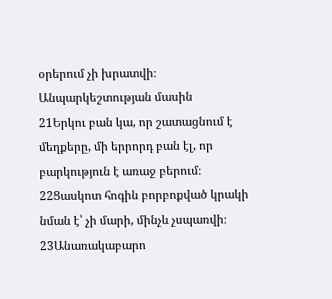օրերում չի խրատվի։
Անպարկեշտության մասին
21Երկու բան կա, որ շատացնում է մեղքերը, մի երրորդ բան էլ, որ բարկություն է առաջ բերում։
22Ցասկոտ հոգին բորբոքված կրակի նման է՝ չի մարի, մինչև չսպառվի։
23Անառակաբարո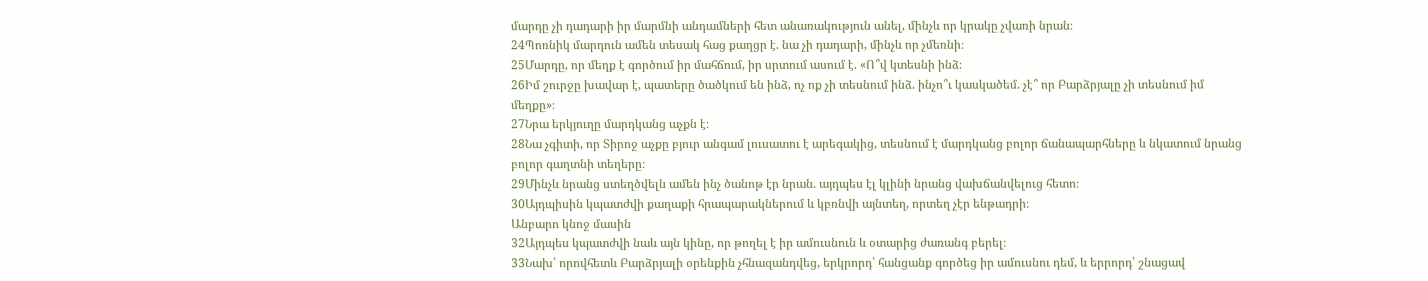մարդը չի դադարի իր մարմնի անդամների հետ անառակություն անել, մինչև որ կրակը չվառի նրան։
24Պոռնիկ մարդուն ամեն տեսակ հաց քաղցր է. նա չի դադարի, մինչև որ չմեռնի։
25Մարդը, որ մեղք է գործում իր մահճում, իր սրտում ասում է. «Ո՞վ կտեսնի ինձ։
26Իմ շուրջը խավար է, պատերը ծածկում են ինձ, ոչ ոք չի տեսնում ինձ. ինչո՞ւ կասկածեմ. չէ՞ որ Բարձրյալը չի տեսնում իմ մեղքը»։
27Նրա երկյուղը մարդկանց աչքն է։
28Նա չգիտի, որ Տիրոջ աչքը բյուր անգամ լուսատու է արեգակից, տեսնում է մարդկանց բոլոր ճանապարհները և նկատում նրանց բոլոր գաղտնի տեղերը։
29Մինչև նրանց ստեղծվելն ամեն ինչ ծանոթ էր նրան. այդպես էլ կլինի նրանց վախճանվելուց հետո։
30Այդպիսին կպատժվի քաղաքի հրապարակներում և կբռնվի այնտեղ, որտեղ չէր ենթադրի։
Անբարո կնոջ մասին
32Այդպես կպատժվի նաև այն կինը, որ թողել է իր ամուսնուն և օտարից ժառանգ բերել։
33Նախ՝ որովհետև Բարձրյալի օրենքին չհնազանդվեց, երկրորդ՝ հանցանք գործեց իր ամուսնու դեմ, և երրորդ՝ շնացավ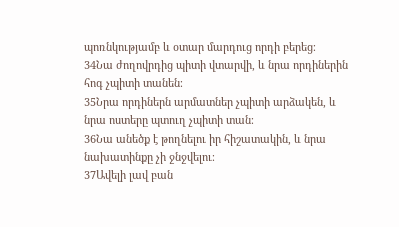պոռնկությամբ և օտար մարդուց որդի բերեց։
34Նա ժողովրդից պիտի վտարվի, և նրա որդիներին հոգ չպիտի տանեն։
35Նրա որդիներն արմատներ չպիտի արձակեն, և նրա ոստերը պտուղ չպիտի տան։
36Նա անեծք է թողնելու իր հիշատակին, և նրա նախատինքը չի ջնջվելու։
37Ավելի լավ բան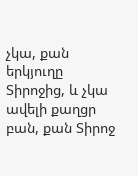չկա, քան երկյուղը Տիրոջից, և չկա ավելի քաղցր բան, քան Տիրոջ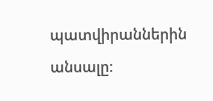պատվիրաններին անսալը։